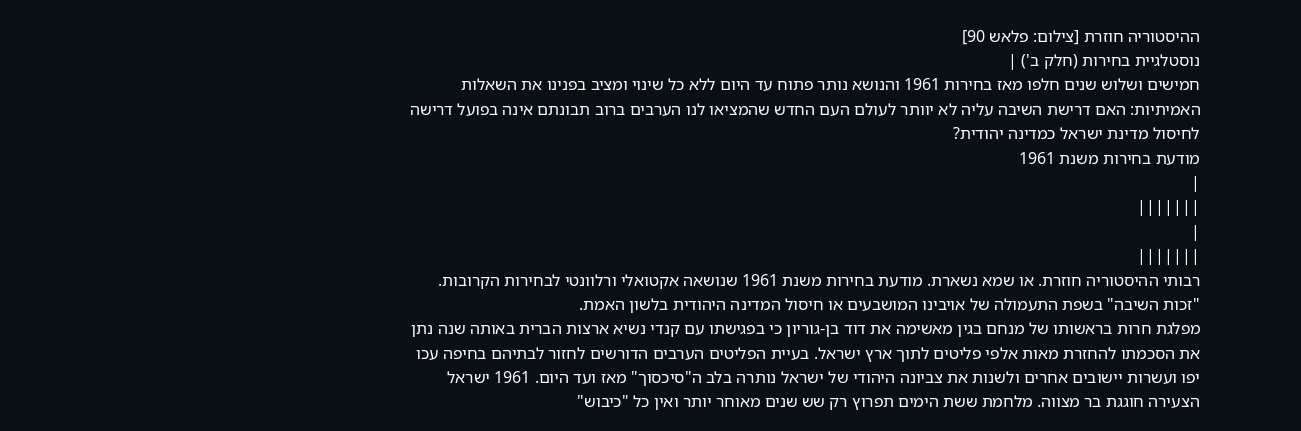ההיסטוריה חוזרת [צילום: פלאש 90]
נוסטלגיית בחירות (חלק ב') |
חמישים ושלוש שנים חלפו מאז בחירות 1961 והנושא נותר פתוח עד היום ללא כל שינוי ומציב בפנינו את השאלות האמיתיות: האם דרישת השיבה עליה לא יוותר לעולם העם החדש שהמציאו לנו הערבים ברוב תבונתם אינה בפועל דרישה לחיסול מדינת ישראל כמדינה יהודית?
מודעת בחירות משנת 1961
|
|||||||
|
|||||||
רבותי ההיסטוריה חוזרת. או שמא נשארת. מודעת בחירות משנת 1961 שנושאה אקטואלי ורלוונטי לבחירות הקרובות. "זכות השיבה" בשפת התעמולה של אויבינו המושבעים או חיסול המדינה היהודית בלשון האמת.
מפלגת חרות בראשותו של מנחם בגין מאשימה את דוד בן-גוריון כי בפגישתו עם קנדי נשיא ארצות הברית באותה שנה נתן את הסכמתו להחזרת מאות אלפי פליטים לתוך ארץ ישראל. בעיית הפליטים הערבים הדורשים לחזור לבתיהם בחיפה עכו יפו ועשרות יישובים אחרים ולשנות את צביונה היהודי של ישראל נותרה בלב ה"סיכסוך" מאז ועד היום. 1961 ישראל הצעירה חוגגת בר מצווה. מלחמת ששת הימים תפרוץ רק שש שנים מאוחר יותר ואין כל "כיבוש"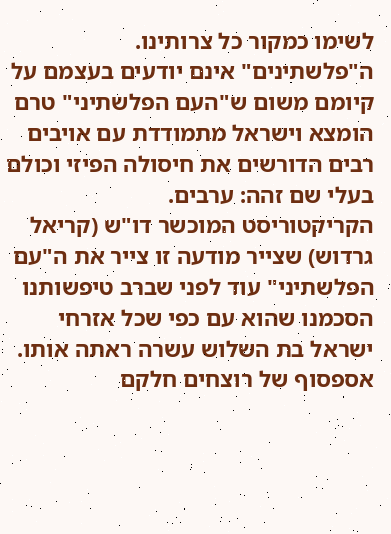לשימו כמקור כל צרותינו. ה"פלשתינים" אינם יודעים בעצמם על קיומם משום ש"העם הפלשתיני" טרם הומצא וישראל מתמודדת עם אויבים רבים הדורשים את חיסולה הפיזי וכולם בעלי שם זהה: ערבים.
הקריקטוריסט המוכשר דו"ש (קריאל גרדוש) שצייר מודעה זו צייר את ה"עם הפלשתיני" עוד לפני שברב טיפשותנו הסכמנו שהוא עם כפי שכל אזרחי ישראל בת השלוש עשרה ראתה אותו. אספסוף של רוצחים חלקם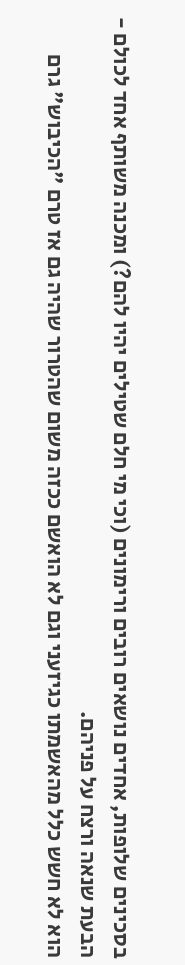בסכינים שלופות, אחדים נושאים רובים ורימונים (וכי מי חלם שטילים יהיו להם?) ומכנה משותף אחד לכולם - הבעת שנאה ורצח על פניהם.
הוא לא חשש כלל מהאשמתו כגיזעני וגם לא הואשם ככזה משום שהטרור שהיה גם אז טרם "הכיבוש" גרם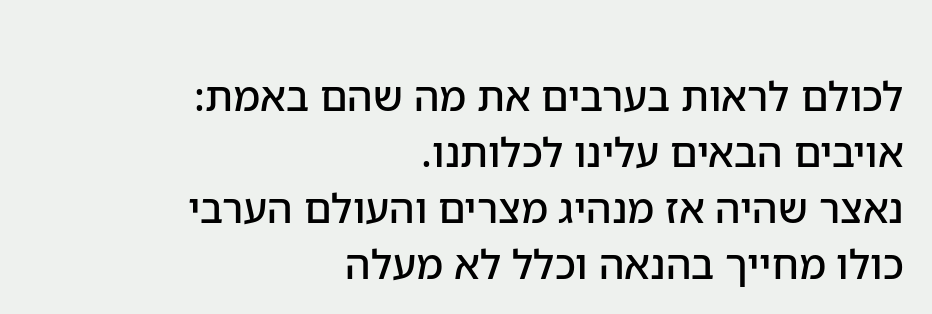לכולם לראות בערבים את מה שהם באמת: אויבים הבאים עלינו לכלותנו.
נאצר שהיה אז מנהיג מצרים והעולם הערבי כולו מחייך בהנאה וכלל לא מעלה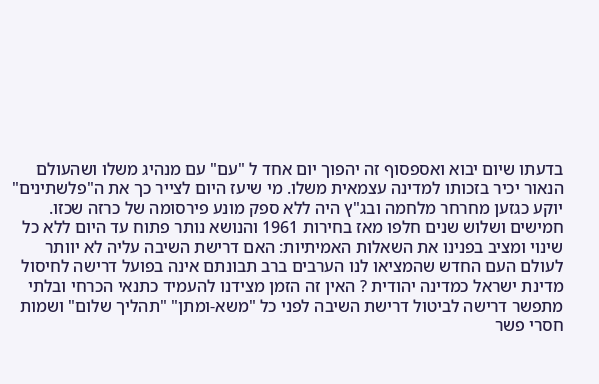בדעתו שיום יבוא ואספסוף זה יהפוך יום אחד ל "עם" עם מנהיג משלו ושהעולם הנאור יכיר בזכותו למדינה עצמאית משלו. מי שיעז היום לצייר כך את ה"פלשתינים" יוקע כגזען מחרחר מלחמה ובג"ץ היה ללא ספק מונע פירסומה של כרזה שכזו.
חמישים ושלוש שנים חלפו מאז בחירות 1961 והנושא נותר פתוח עד היום ללא כל שינוי ומציב בפנינו את השאלות האמיתיות: האם דרישת השיבה עליה לא יוותר לעולם העם החדש שהמציאו לנו הערבים ברב תבונתם אינה בפועל דרישה לחיסול מדינת ישראל כמדינה יהודית ? האין זה הזמן מצידנו להעמיד כתנאי הכרחי ובלתי מתפשר דרישה לביטול דרישת השיבה לפני כל "משא-ומתן" "תהליך שלום" ושמות חסרי פשר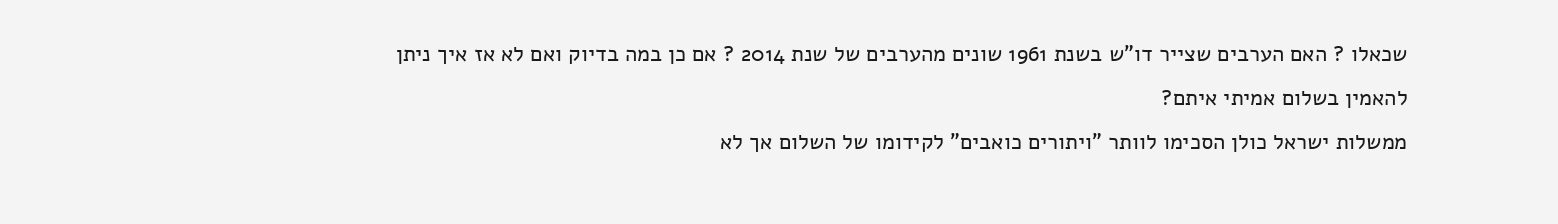שכאלו ? האם הערבים שצייר דו"ש בשנת 1961 שונים מהערבים של שנת 2014 ? אם כן במה בדיוק ואם לא אז איך ניתן להאמין בשלום אמיתי איתם?
ממשלות ישראל כולן הסכימו לוותר "ויתורים כואבים" לקידומו של השלום אך לא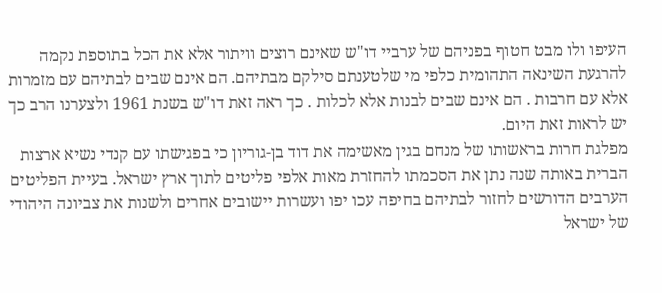העיפו ולו מבט חטוף בפניהם של ערביי דו"ש שאינם רוצים וויתור אלא את הכל בתוספת נקמה להרגעת השינאה התהומית כלפי מי שלטענתם סילקם מבתיהם. הם אינם שבים לבתיהם עם מזמרות אלא עם חרבות . הם אינם שבים לבנות אלא לכלות . כך ראה זאת דו"ש בשנת 1961 ולצערנו הרב כך יש לראות זאת היום.
מפלגת חרות בראשותו של מנחם בגין מאשימה את דוד בן-גוריון כי בפגישתו עם קנדי נשיא ארצות הברית באותה שנה נתן את הסכמתו להחזרת מאות אלפי פליטים לתוך ארץ ישראל. בעיית הפליטים הערבים הדורשים לחזור לבתיהם בחיפה עכו יפו ועשרות יישובים אחרים ולשנות את צביונה היהודי של ישראל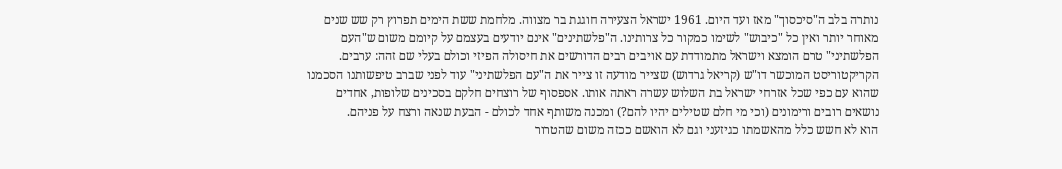נותרה בלב ה"סיכסוך" מאז ועד היום. 1961 ישראל הצעירה חוגגת בר מצווה. מלחמת ששת הימים תפרוץ רק שש שנים מאוחר יותר ואין כל "כיבוש" לשימו כמקור כל צרותינו. ה"פלשתינים" אינם יודעים בעצמם על קיומם משום ש"העם הפלשתיני" טרם הומצא וישראל מתמודדת עם אויבים רבים הדורשים את חיסולה הפיזי וכולם בעלי שם זהה: ערבים.
הקריקטוריסט המוכשר דו"ש (קריאל גרדוש) שצייר מודעה זו צייר את ה"עם הפלשתיני" עוד לפני שברב טיפשותנו הסכמנו שהוא עם כפי שכל אזרחי ישראל בת השלוש עשרה ראתה אותו. אספסוף של רוצחים חלקם בסכינים שלופות, אחדים נושאים רובים ורימונים (וכי מי חלם שטילים יהיו להם?) ומכנה משותף אחד לכולם - הבעת שנאה ורצח על פניהם.
הוא לא חשש כלל מהאשמתו כגיזעני וגם לא הואשם ככזה משום שהטרור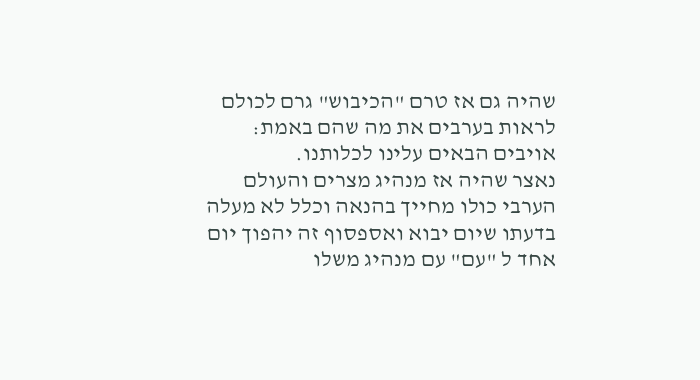שהיה גם אז טרם "הכיבוש" גרם לכולם לראות בערבים את מה שהם באמת: אויבים הבאים עלינו לכלותנו.
נאצר שהיה אז מנהיג מצרים והעולם הערבי כולו מחייך בהנאה וכלל לא מעלה בדעתו שיום יבוא ואספסוף זה יהפוך יום אחד ל "עם" עם מנהיג משלו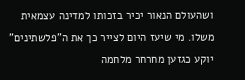ושהעולם הנאור יכיר בזכותו למדינה עצמאית משלו. מי שיעז היום לצייר כך את ה"פלשתינים" יוקע כגזען מחרחר מלחמה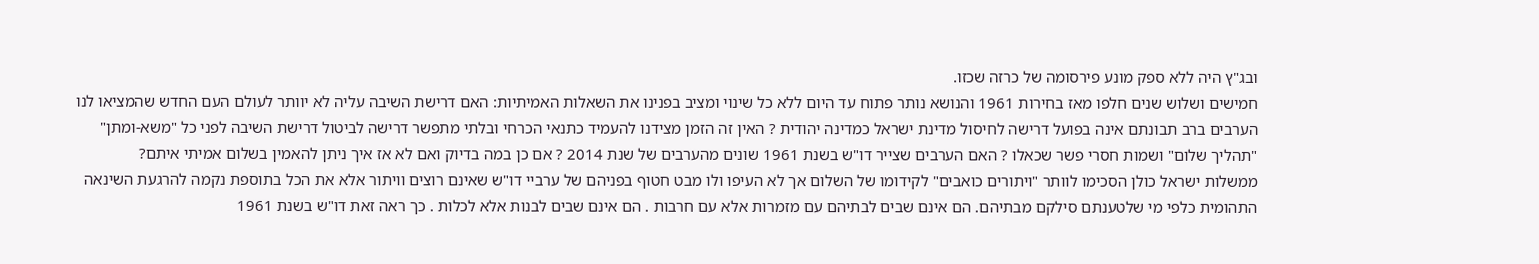ובג"ץ היה ללא ספק מונע פירסומה של כרזה שכזו.
חמישים ושלוש שנים חלפו מאז בחירות 1961 והנושא נותר פתוח עד היום ללא כל שינוי ומציב בפנינו את השאלות האמיתיות: האם דרישת השיבה עליה לא יוותר לעולם העם החדש שהמציאו לנו הערבים ברב תבונתם אינה בפועל דרישה לחיסול מדינת ישראל כמדינה יהודית ? האין זה הזמן מצידנו להעמיד כתנאי הכרחי ובלתי מתפשר דרישה לביטול דרישת השיבה לפני כל "משא-ומתן" "תהליך שלום" ושמות חסרי פשר שכאלו ? האם הערבים שצייר דו"ש בשנת 1961 שונים מהערבים של שנת 2014 ? אם כן במה בדיוק ואם לא אז איך ניתן להאמין בשלום אמיתי איתם?
ממשלות ישראל כולן הסכימו לוותר "ויתורים כואבים" לקידומו של השלום אך לא העיפו ולו מבט חטוף בפניהם של ערביי דו"ש שאינם רוצים וויתור אלא את הכל בתוספת נקמה להרגעת השינאה התהומית כלפי מי שלטענתם סילקם מבתיהם. הם אינם שבים לבתיהם עם מזמרות אלא עם חרבות . הם אינם שבים לבנות אלא לכלות . כך ראה זאת דו"ש בשנת 1961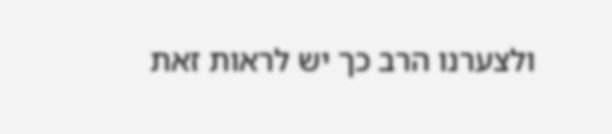ולצערנו הרב כך יש לראות זאת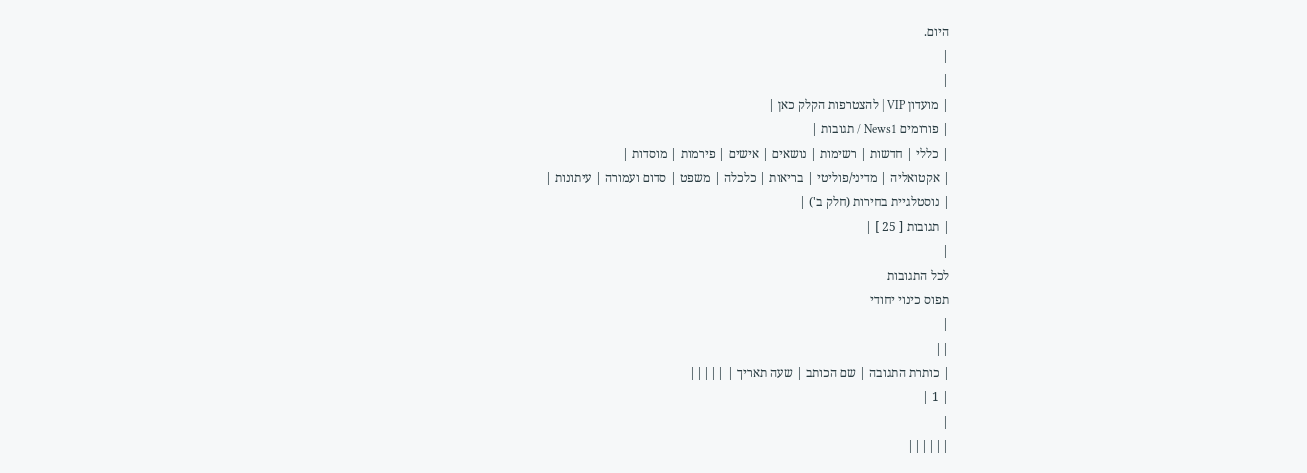היום.
|
|
| מועדון VIP | להצטרפות הקלק כאן |
| פורומים News1 / תגובות |
| כללי | חדשות | רשימות | נושאים | אישים | פירמות | מוסדות |
| אקטואליה | מדיני/פוליטי | בריאות | כלכלה | משפט | סדום ועמורה | עיתונות |
| נוסטלגיית בחירות (חלק ב') |
| תגובות [ 25 ] |
|
לכל התגובות
תפוס כינוי יחודי
|
||
| כותרת התגובה | שם הכותב | שעה תאריך | |||||
| 1 |
|
||||||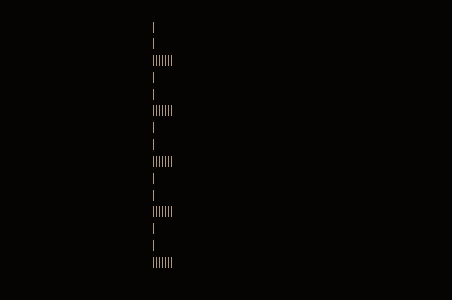|
|
|||||||
|
|
|||||||
|
|
|||||||
|
|
|||||||
|
|
|||||||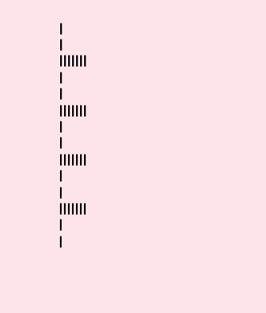|
|
|||||||
|
|
|||||||
|
|
|||||||
|
|
|||||||
|
|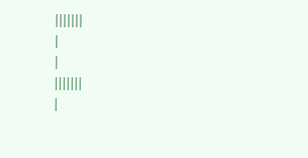|||||||
|
|
|||||||
|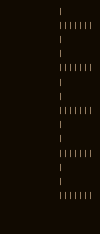|
|||||||
|
|
|||||||
|
|
|||||||
|
|
|||||||
|
|
|||||||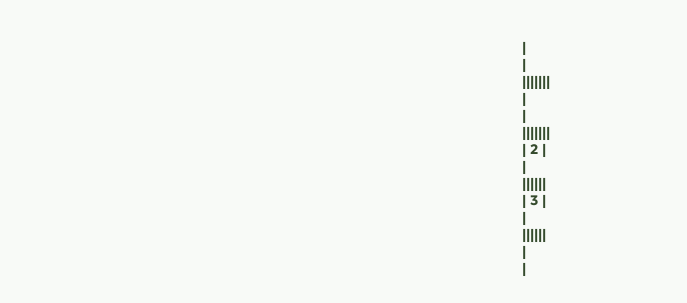|
|
|||||||
|
|
|||||||
| 2 |
|
||||||
| 3 |
|
||||||
|
|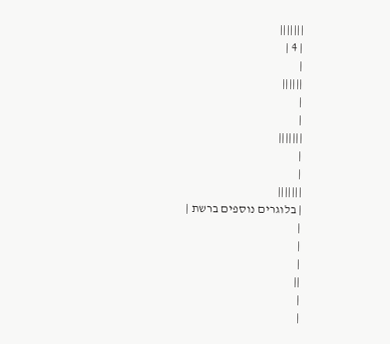|||||||
| 4 |
|
||||||
|
|
|||||||
|
|
|||||||
| בלוגרים נוספים ברשת |
|
|
|
||
|
|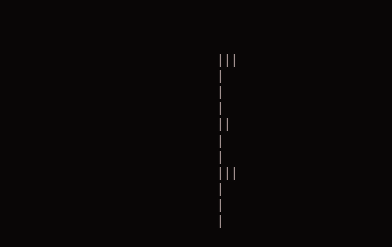|||
|
|
|
||
|
|
|||
|
|
|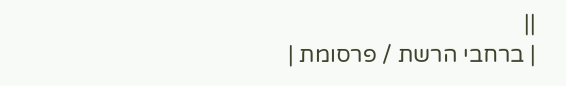||
| ברחבי הרשת / פרסומת |